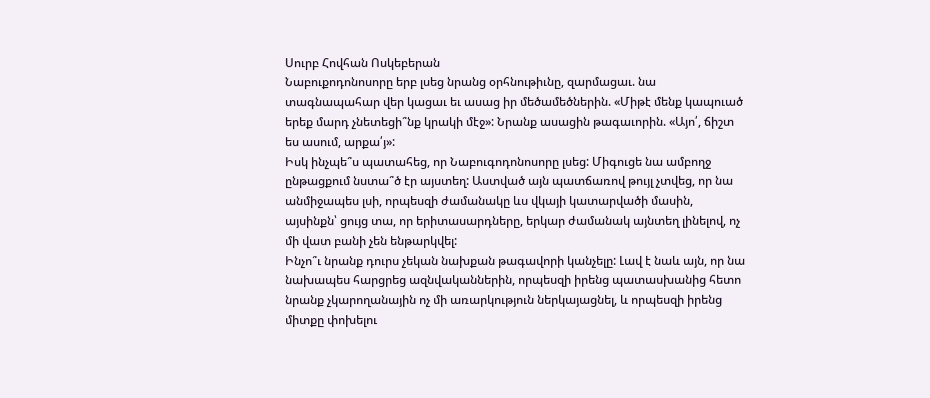Սուրբ Հովհան Ոսկեբերան
Նաբուքոդոնոսորը երբ լսեց նրանց օրհնութիւնը, զարմացաւ. նա տագնապահար վեր կացաւ եւ ասաց իր մեծամեծներին. «Միթէ մենք կապուած երեք մարդ չնետեցի՞նք կրակի մէջ»: Նրանք ասացին թագաւորին. «Այո՛, ճիշտ ես ասում, արքա՛յ»:
Իսկ ինչպե՞ս պատահեց, որ Նաբուգոդոնոսորը լսեց: Միգուցե նա ամբողջ ընթացքում նստա՞ծ էր այստեղ: Աստված այն պատճառով թույլ չտվեց, որ նա անմիջապես լսի, որպեսզի ժամանակը ևս վկայի կատարվածի մասին, այսինքն՝ ցույց տա, որ երիտասարդները, երկար ժամանակ այնտեղ լինելով, ոչ մի վատ բանի չեն ենթարկվել:
Ինչո՞ւ նրանք դուրս չեկան նախքան թագավորի կանչելը: Լավ է նաև այն, որ նա նախապես հարցրեց ազնվականներին, որպեսզի իրենց պատասխանից հետո նրանք չկարողանային ոչ մի առարկություն ներկայացնել, և որպեսզի իրենց միտքը փոխելու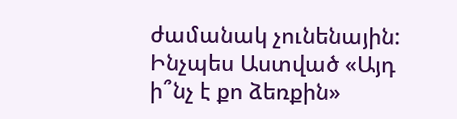ժամանակ չունենային: Ինչպես Աստված «Այդ ի՞նչ է քո ձեռքին»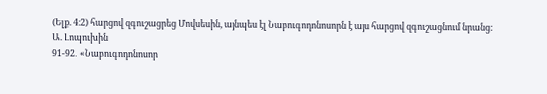(Ելք. 4։2) հարցով զգուշացրեց Մովսեսին, այնպես էլ Նաբուգոդոնոսորն է այս հարցով զգուշացնում նրանց:
Ա. Լոպուխին
91-92․ «Նաբուգոդոնոսոր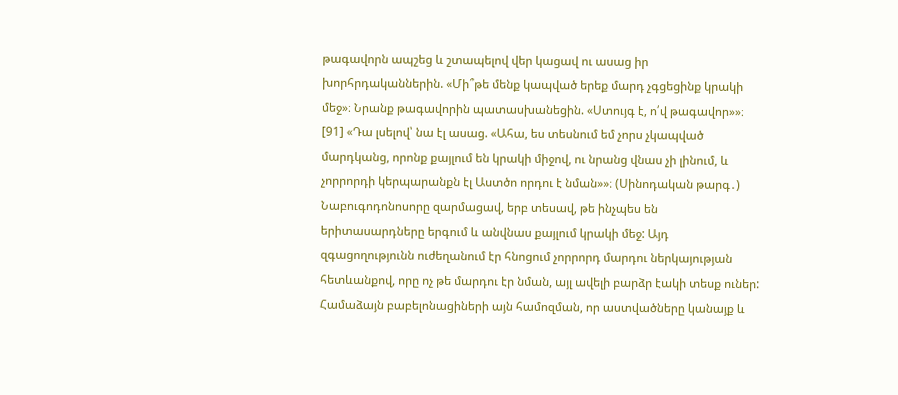թագավորն ապշեց և շտապելով վեր կացավ ու ասաց իր խորհրդականներին. «Մի՞թե մենք կապված երեք մարդ չգցեցինք կրակի մեջ»։ Նրանք թագավորին պատասխանեցին. «Ստույգ է, ո՛վ թագավոր»»։ [91] «Դա լսելով՝ նա էլ ասաց. «Ահա, ես տեսնում եմ չորս չկապված մարդկանց, որոնք քայլում են կրակի միջով, ու նրանց վնաս չի լինում, և չորրորդի կերպարանքն էլ Աստծո որդու է նման»»։ (Սինոդական թարգ․)
Նաբուգոդոնոսորը զարմացավ, երբ տեսավ, թե ինչպես են երիտասարդները երգում և անվնաս քայլում կրակի մեջ: Այդ զգացողությունն ուժեղանում էր հնոցում չորրորդ մարդու ներկայության հետևանքով, որը ոչ թե մարդու էր նման, այլ ավելի բարձր էակի տեսք ուներ: Համաձայն բաբելոնացիների այն համոզման, որ աստվածները կանայք և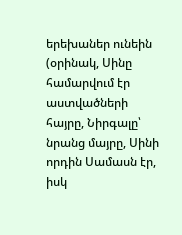երեխաներ ունեին (օրինակ, Սինը համարվում էր աստվածների հայրը, Նիրգալը՝ նրանց մայրը, Սինի որդին Սամասն էր, իսկ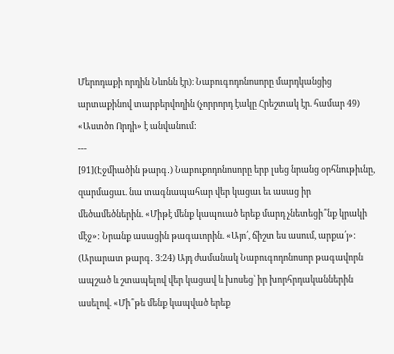Մերոդաքի որդին Նևոնն էր)։ Նաբուգոդոնոսորը մարդկանցից արտաքինով տարբերվողին (չորրորդ էակը Հրեշտակ էր. համար 49) «Աստծո Որդի» է անվանում:
---
[91](Էջմիածին թարգ․) Նաբուքոդոնոսորը երբ լսեց նրանց օրհնութիւնը, զարմացաւ. նա տագնապահար վեր կացաւ եւ ասաց իր մեծամեծներին. «Միթէ մենք կապուած երեք մարդ չնետեցի՞նք կրակի մէջ»: Նրանք ասացին թագաւորին. «Այո՛, ճիշտ ես ասում, արքա՛յ»:
(Արարատ թարգ․ 3։24) Այդ ժամանակ Նաբուգոդոնոսոր թագավորն ապշած և շտապելով վեր կացավ և խոսեց՝ իր խորհրդականներին ասելով. «Մի՞թե մենք կապված երեք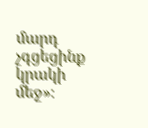մարդ չգցեցինք կրակի մեջ»։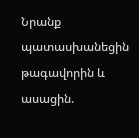Նրանք պատասխանեցին թագավորին և ասացին.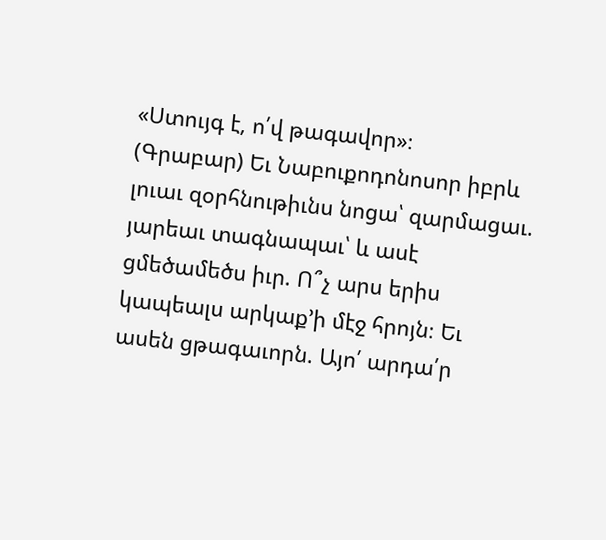«Ստույգ է, ո՛վ թագավոր»։
(Գրաբար) Եւ Նաբուքոդոնոսոր իբրև լուաւ զօրհնութիւնս նոցա՝ զարմացաւ. յարեաւ տագնապաւ՝ և ասէ ցմեծամեծս իւր. Ո՞չ արս երիս կապեալս արկաք’ի մէջ հրոյն։ Եւ ասեն ցթագաւորն. Այո՛ արդա՛ր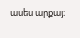ասես արքայ։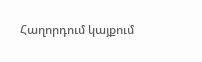Հաղորդում կայքում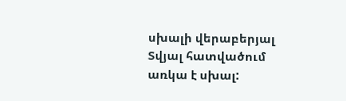սխալի վերաբերյալ
Տվյալ հատվածում առկա է սխալ: